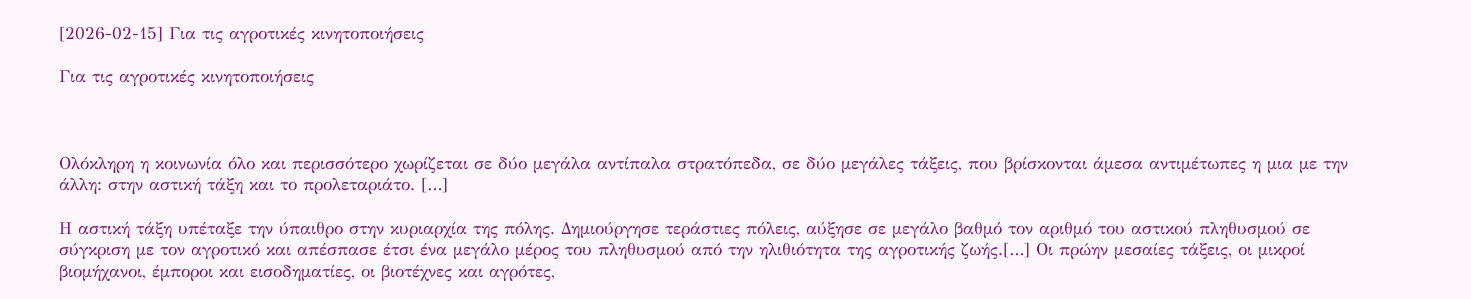[2026-02-15] Για τις αγροτικές κινητοποιήσεις

Για τις αγροτικές κινητοποιήσεις



Ολόκληρη η κοινωνία όλο και περισσότερο χωρίζεται σε δύο μεγάλα αντίπαλα στρατόπεδα, σε δύο μεγάλες τάξεις, που βρίσκονται άμεσα αντιμέτωπες η μια με την άλλη: στην αστική τάξη και το προλεταριάτο. […]

Η αστική τάξη υπέταξε την ύπαιθρο στην κυριαρχία της πόλης. Δημιούργησε τεράστιες πόλεις, αύξησε σε μεγάλο βαθμό τον αριθμό του αστικού πληθυσμού σε σύγκριση με τον αγροτικό και απέσπασε έτσι ένα μεγάλο μέρος του πληθυσμού από την ηλιθιότητα της αγροτικής ζωής.[…] Οι πρώην μεσαίες τάξεις, οι μικροί βιομήχανοι, έμποροι και εισοδηματίες, οι βιοτέχνες και αγρότες,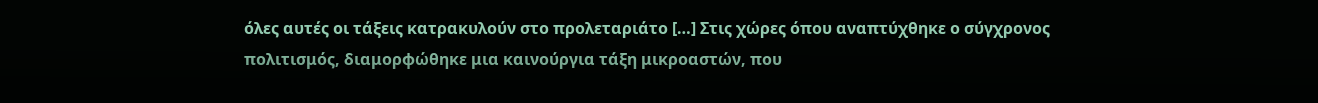όλες αυτές οι τάξεις κατρακυλούν στο προλεταριάτο […] Στις χώρες όπου αναπτύχθηκε ο σύγχρονος πολιτισμός, διαμορφώθηκε μια καινούργια τάξη μικροαστών, που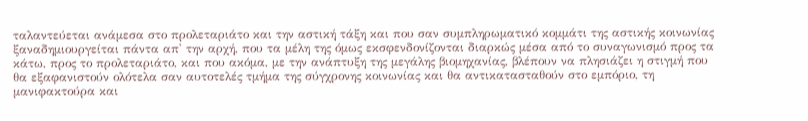ταλαντεύεται ανάμεσα στο προλεταριάτο και την αστική τάξη και που σαν συμπληρωματικό κομμάτι της αστικής κοινωνίας ξαναδημιουργείται πάντα απ' την αρχή, που τα μέλη της όμως εκσφενδονίζονται διαρκώς μέσα από το συναγωνισμό προς τα κάτω, προς το προλεταριάτο, και που ακόμα, με την ανάπτυξη της μεγάλης βιομηχανίας, βλέπουν να πλησιάζει η στιγμή που θα εξαφανιστούν ολότελα σαν αυτοτελές τμήμα της σύγχρονης κοινωνίας και θα αντικατασταθούν στο εμπόριο, τη μανιφακτούρα και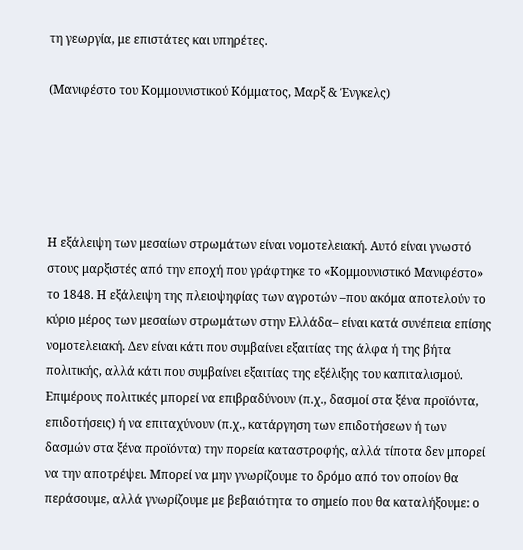τη γεωργία, με επιστάτες και υπηρέτες.

(Μανιφέστο του Κομμουνιστικού Κόμματος, Μαρξ & Ένγκελς)





Η εξάλειψη των μεσαίων στρωμάτων είναι νομοτελειακή. Αυτό είναι γνωστό στους μαρξιστές από την εποχή που γράφτηκε το «Κομμουνιστικό Μανιφέστο» το 1848. Η εξάλειψη της πλειοψηφίας των αγροτών –που ακόμα αποτελούν το κύριο μέρος των μεσαίων στρωμάτων στην Ελλάδα– είναι κατά συνέπεια επίσης νομοτελειακή. Δεν είναι κάτι που συμβαίνει εξαιτίας της άλφα ή της βήτα πολιτικής, αλλά κάτι που συμβαίνει εξαιτίας της εξέλιξης του καπιταλισμού. Επιμέρους πολιτικές μπορεί να επιβραδύνουν (π.χ., δασμοί στα ξένα προϊόντα, επιδοτήσεις) ή να επιταχύνουν (π.χ., κατάργηση των επιδοτήσεων ή των δασμών στα ξένα προϊόντα) την πορεία καταστροφής, αλλά τίποτα δεν μπορεί να την αποτρέψει. Μπορεί να μην γνωρίζουμε το δρόμο από τον οποίον θα περάσουμε, αλλά γνωρίζουμε με βεβαιότητα το σημείο που θα καταλήξουμε: ο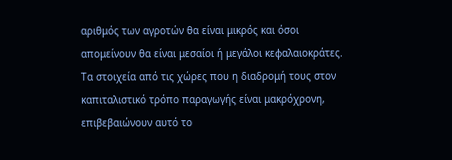αριθμός των αγροτών θα είναι μικρός και όσοι απομείνουν θα είναι μεσαίοι ή μεγάλοι κεφαλαιοκράτες. Τα στοιχεία από τις χώρες που η διαδρομή τους στον καπιταλιστικό τρόπο παραγωγής είναι μακρόχρονη, επιβεβαιώνουν αυτό το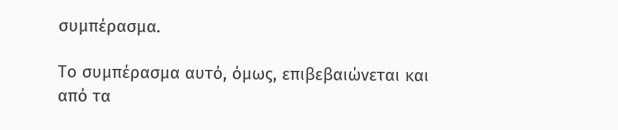συμπέρασμα.

Το συμπέρασμα αυτό, όμως, επιβεβαιώνεται και από τα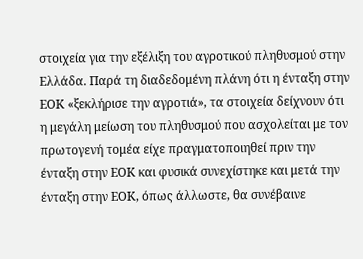στοιχεία για την εξέλιξη του αγροτικού πληθυσμού στην Ελλάδα. Παρά τη διαδεδομένη πλάνη ότι η ένταξη στην ΕΟΚ «ξεκλήρισε την αγροτιά», τα στοιχεία δείχνουν ότι η μεγάλη μείωση του πληθυσμού που ασχολείται με τον πρωτογενή τομέα είχε πραγματοποιηθεί πριν την ένταξη στην ΕΟΚ και φυσικά συνεχίστηκε και μετά την ένταξη στην ΕΟΚ, όπως άλλωστε, θα συνέβαινε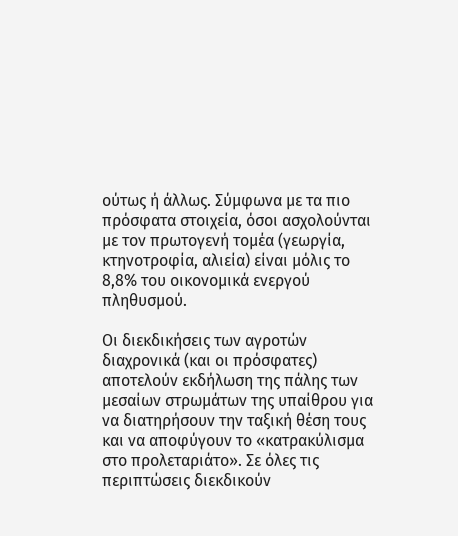ούτως ή άλλως. Σύμφωνα με τα πιο πρόσφατα στοιχεία, όσοι ασχολούνται με τον πρωτογενή τομέα (γεωργία, κτηνοτροφία, αλιεία) είναι μόλις το 8,8% του οικονομικά ενεργού πληθυσμού.

Οι διεκδικήσεις των αγροτών διαχρονικά (και οι πρόσφατες) αποτελούν εκδήλωση της πάλης των μεσαίων στρωμάτων της υπαίθρου για να διατηρήσουν την ταξική θέση τους και να αποφύγουν το «κατρακύλισμα στο προλεταριάτο». Σε όλες τις περιπτώσεις διεκδικούν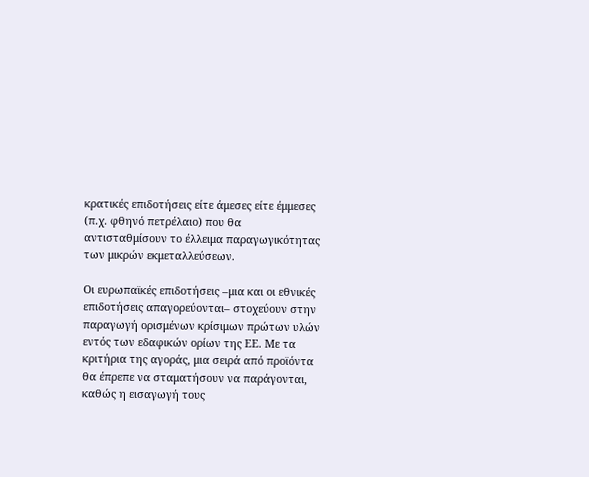κρατικές επιδοτήσεις είτε άμεσες είτε έμμεσες (π.χ. φθηνό πετρέλαιο) που θα αντισταθμίσουν το έλλειμα παραγωγικότητας των μικρών εκμεταλλεύσεων.

Οι ευρωπαϊκές επιδοτήσεις –μια και οι εθνικές επιδοτήσεις απαγορεύονται– στοχεύουν στην παραγωγή ορισμένων κρίσιμων πρώτων υλών εντός των εδαφικών ορίων της ΕΕ. Με τα κριτήρια της αγοράς, μια σειρά από προϊόντα θα έπρεπε να σταματήσουν να παράγονται, καθώς η εισαγωγή τους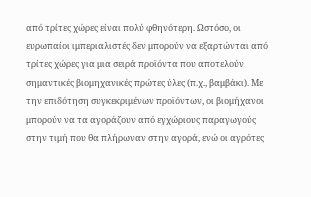από τρίτες χώρες είναι πολύ φθηνότερη. Ωστόσο, οι ευρωπαίοι ιμπεριαλιστές δεν μπορούν να εξαρτώνται από τρίτες χώρες για μια σειρά προϊόντα που αποτελούν σημαντικές βιομηχανικές πρώτες ύλες (π.χ., βαμβάκι). Με την επιδότηση συγκεκριμένων προϊόντων, οι βιομήχανοι μπορούν να τα αγοράζουν από εγχώριους παραγωγούς στην τιμή που θα πλήρωναν στην αγορά, ενώ οι αγρότες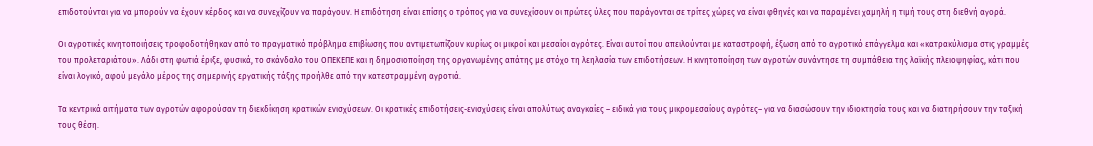επιδοτούνται για να μπορούν να έχουν κέρδος και να συνεχίζουν να παράγουν. Η επιδότηση είναι επίσης ο τρόπος για να συνεχίσουν οι πρώτες ύλες που παράγονται σε τρίτες χώρες να είναι φθηνές και να παραμένει χαμηλή η τιμή τους στη διεθνή αγορά.

Οι αγροτικές κινητοποιήσεις τροφοδοτήθηκαν από το πραγματικό πρόβλημα επιβίωσης που αντιμετωπίζουν κυρίως οι μικροί και μεσαίοι αγρότες. Είναι αυτοί που απειλούνται με καταστροφή, έξωση από το αγροτικό επάγγελμα και «κατρακύλισμα στις γραμμές του προλεταριάτου». Λάδι στη φωτιά έριξε, φυσικά, το σκάνδαλο του ΟΠΕΚΕΠΕ και η δημοσιοποίηση της οργανωμένης απάτης με στόχο τη λεηλασία των επιδοτήσεων. Η κινητοποίηση των αγροτών συνάντησε τη συμπάθεια της λαϊκής πλειοψηφίας, κάτι που είναι λογικό, αφού μεγάλο μέρος της σημερινής εργατικής τάξης προήλθε από την κατεστραμμένη αγροτιά.

Τα κεντρικά αιτήματα των αγροτών αφορούσαν τη διεκδίκηση κρατικών ενισχύσεων. Οι κρατικές επιδοτήσεις-ενισχύσεις είναι απολύτως αναγκαίες – ειδικά για τους μικρομεσαίους αγρότες– για να διασώσουν την ιδιοκτησία τους και να διατηρήσουν την ταξική τους θέση.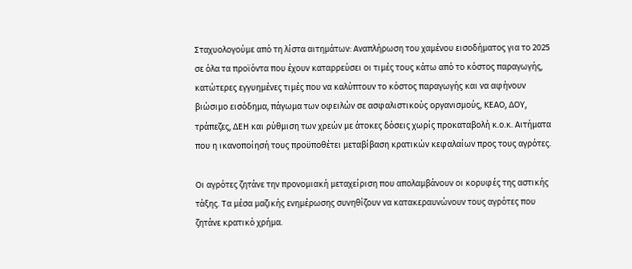Σταχυολογούμε από τη λίστα αιτημάτων: Αναπλήρωση του χαμένου εισοδήματος για το 2025 σε όλα τα προϊόντα που έχουν καταρρεύσει οι τιμές τους κάτω από το κόστος παραγωγής, κατώτερες εγγυημένες τιμές που να καλύπτουν το κόστος παραγωγής και να αφήνουν βιώσιμο εισόδημα, πάγωμα των οφειλών σε ασφαλιστικούς οργανισμούς, ΚΕΑΟ, ΔΟΥ, τράπεζες, ΔΕΗ και ρύθμιση των χρεών με άτοκες δόσεις χωρίς προκαταβολή κ.ο.κ. Αιτήματα που η ικανοποίησή τους προϋποθέτει μεταβίβαση κρατικών κεφαλαίων προς τους αγρότες.

Οι αγρότες ζητάνε την προνομιακή μεταχείριση που απολαμβάνουν οι κορυφές της αστικής τάξης. Τα μέσα μαζικής ενημέρωσης συνηθίζουν να κατακεραυνώνουν τους αγρότες που ζητάνε κρατικό χρήμα.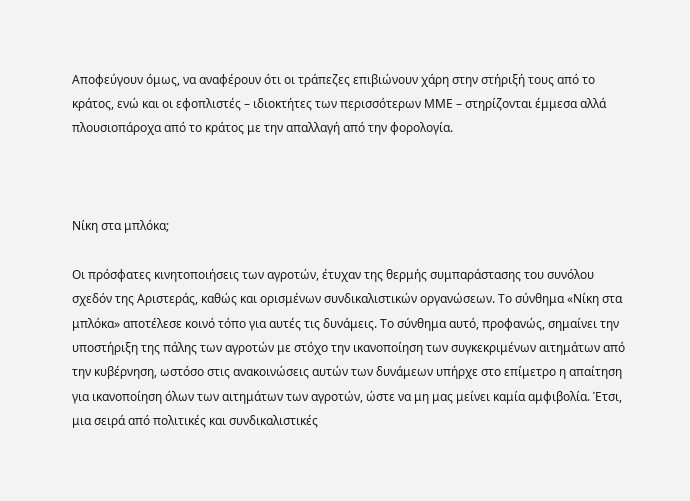Αποφεύγουν όμως, να αναφέρουν ότι οι τράπεζες επιβιώνουν χάρη στην στήριξή τους από το κράτος, ενώ και οι εφοπλιστές – ιδιοκτήτες των περισσότερων ΜΜΕ – στηρίζονται έμμεσα αλλά πλουσιοπάροχα από το κράτος με την απαλλαγή από την φορολογία.



Νίκη στα μπλόκα;

Οι πρόσφατες κινητοποιήσεις των αγροτών, έτυχαν της θερμής συμπαράστασης του συνόλου σχεδόν της Αριστεράς, καθώς και ορισμένων συνδικαλιστικών οργανώσεων. Το σύνθημα «Νίκη στα μπλόκα» αποτέλεσε κοινό τόπο για αυτές τις δυνάμεις. Το σύνθημα αυτό, προφανώς, σημαίνει την υποστήριξη της πάλης των αγροτών με στόχο την ικανοποίηση των συγκεκριμένων αιτημάτων από την κυβέρνηση, ωστόσο στις ανακοινώσεις αυτών των δυνάμεων υπήρχε στο επίμετρο η απαίτηση για ικανοποίηση όλων των αιτημάτων των αγροτών, ώστε να μη μας μείνει καμία αμφιβολία. Έτσι, μια σειρά από πολιτικές και συνδικαλιστικές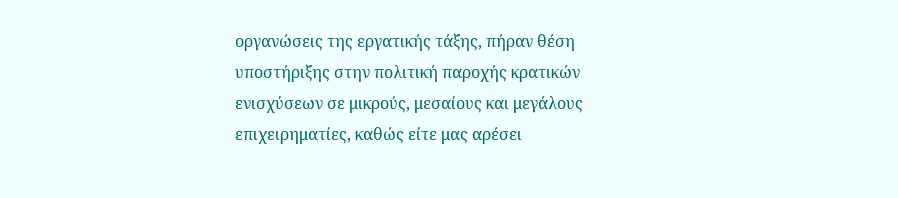οργανώσεις της εργατικής τάξης, πήραν θέση υποστήριξης στην πολιτική παροχής κρατικών ενισχύσεων σε μικρούς, μεσαίους και μεγάλους επιχειρηματίες, καθώς είτε μας αρέσει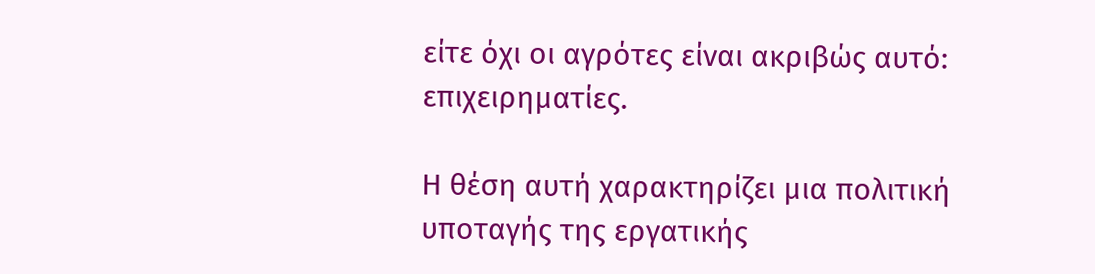είτε όχι οι αγρότες είναι ακριβώς αυτό: επιχειρηματίες.

Η θέση αυτή χαρακτηρίζει μια πολιτική υποταγής της εργατικής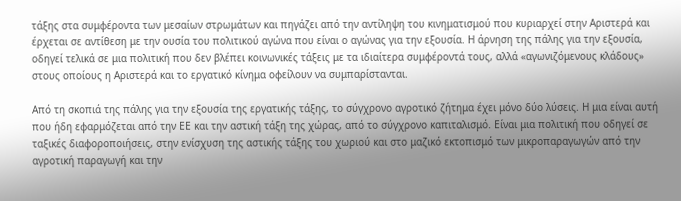τάξης στα συμφέροντα των μεσαίων στρωμάτων και πηγάζει από την αντίληψη του κινηματισμού που κυριαρχεί στην Αριστερά και έρχεται σε αντίθεση με την ουσία του πολιτικού αγώνα που είναι ο αγώνας για την εξουσία. Η άρνηση της πάλης για την εξουσία, οδηγεί τελικά σε μια πολιτική που δεν βλέπει κοινωνικές τάξεις με τα ιδιαίτερα συμφέροντά τους, αλλά «αγωνιζόμενους κλάδους» στους οποίους η Αριστερά και το εργατικό κίνημα οφείλουν να συμπαρίστανται.

Από τη σκοπιά της πάλης για την εξουσία της εργατικής τάξης, το σύγχρονο αγροτικό ζήτημα έχει μόνο δύο λύσεις. Η μια είναι αυτή που ήδη εφαρμόζεται από την ΕΕ και την αστική τάξη της χώρας, από το σύγχρονο καπιταλισμό. Είναι μια πολιτική που οδηγεί σε ταξικές διαφοροποιήσεις, στην ενίσχυση της αστικής τάξης του χωριού και στο μαζικό εκτοπισμό των μικροπαραγωγών από την αγροτική παραγωγή και την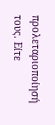προλεταριοποίησή τους. Είτε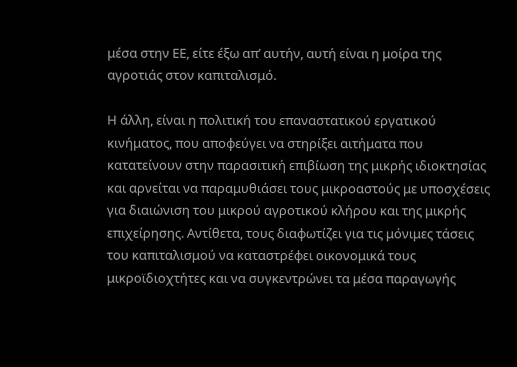μέσα στην ΕΕ, είτε έξω απ’ αυτήν, αυτή είναι η μοίρα της αγροτιάς στον καπιταλισμό.

Η άλλη, είναι η πολιτική του επαναστατικού εργατικού κινήματος, που αποφεύγει να στηρίξει αιτήματα που κατατείνουν στην παρασιτική επιβίωση της μικρής ιδιοκτησίας και αρνείται να παραμυθιάσει τους μικροαστούς με υποσχέσεις για διαιώνιση του μικρού αγροτικού κλήρου και της μικρής επιχείρησης. Αντίθετα, τους διαφωτίζει για τις μόνιμες τάσεις του καπιταλισμού να καταστρέφει οικονομικά τους μικροϊδιοχτήτες και να συγκεντρώνει τα μέσα παραγωγής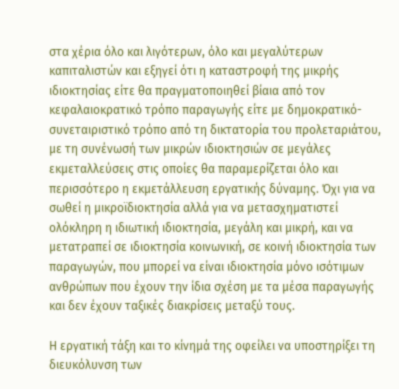στα χέρια όλο και λιγότερων, όλο και μεγαλύτερων καπιταλιστών και εξηγεί ότι η καταστροφή της μικρής ιδιοκτησίας είτε θα πραγματοποιηθεί βίαια από τον κεφαλαιοκρατικό τρόπο παραγωγής είτε με δημοκρατικό-συνεταιριστικό τρόπο από τη δικτατορία του προλεταριάτου, με τη συνένωσή των μικρών ιδιοκτησιών σε μεγάλες εκμεταλλεύσεις στις οποίες θα παραμερίζεται όλο και περισσότερο η εκμετάλλευση εργατικής δύναμης. Όχι για να σωθεί η μικροϊδιοκτησία αλλά για να μετασχηματιστεί ολόκληρη η ιδιωτική ιδιοκτησία, μεγάλη και μικρή, και να μετατραπεί σε ιδιοκτησία κοινωνική, σε κοινή ιδιοκτησία των παραγωγών, που μπορεί να είναι ιδιοκτησία μόνο ισότιμων ανθρώπων που έχουν την ίδια σχέση με τα μέσα παραγωγής και δεν έχουν ταξικές διακρίσεις μεταξύ τους.

Η εργατική τάξη και το κίνημά της οφείλει να υποστηρίξει τη διευκόλυνση των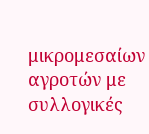μικρομεσαίων αγροτών με συλλογικές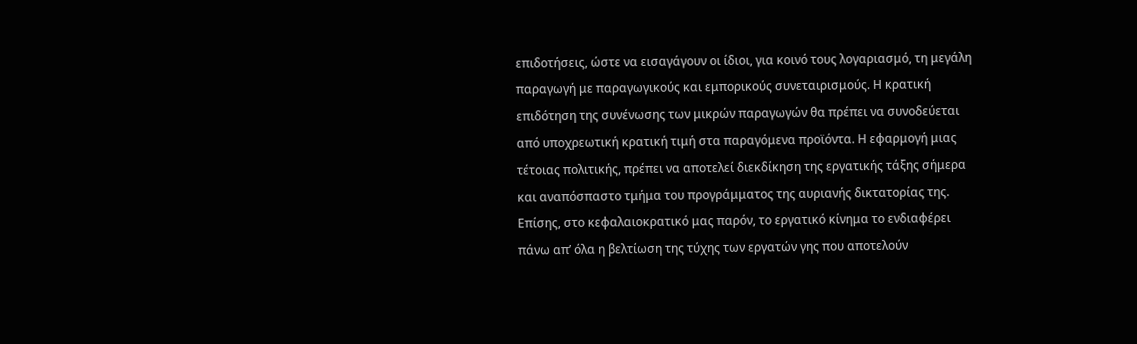επιδοτήσεις, ώστε να εισαγάγουν οι ίδιοι, για κοινό τους λογαριασμό, τη μεγάλη παραγωγή με παραγωγικούς και εμπορικούς συνεταιρισμούς. Η κρατική επιδότηση της συνένωσης των μικρών παραγωγών θα πρέπει να συνοδεύεται από υποχρεωτική κρατική τιμή στα παραγόμενα προϊόντα. Η εφαρμογή μιας τέτοιας πολιτικής, πρέπει να αποτελεί διεκδίκηση της εργατικής τάξης σήμερα και αναπόσπαστο τμήμα του προγράμματος της αυριανής δικτατορίας της. Επίσης, στο κεφαλαιοκρατικό μας παρόν, το εργατικό κίνημα το ενδιαφέρει πάνω απ’ όλα η βελτίωση της τύχης των εργατών γης που αποτελούν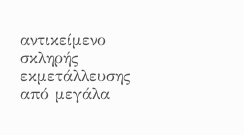αντικείμενο σκληρής εκμετάλλευσης από μεγάλα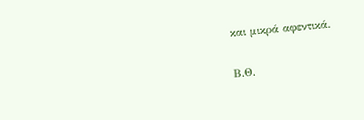και μικρά αφεντικά.

Β.Θ.